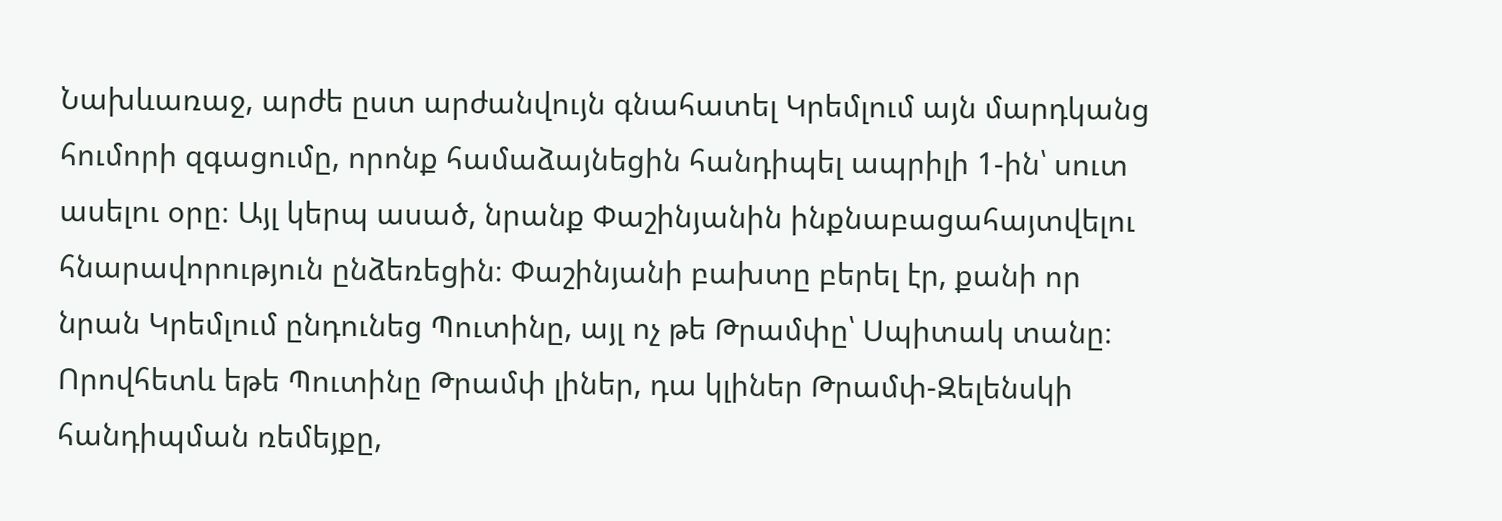Նախևառաջ, արժե ըստ արժանվույն գնահատել Կրեմլում այն մարդկանց հումորի զգացումը, որոնք համաձայնեցին հանդիպել ապրիլի 1-ին՝ սուտ ասելու օրը։ Այլ կերպ ասած, նրանք Փաշինյանին ինքնաբացահայտվելու հնարավորություն ընձեռեցին։ Փաշինյանի բախտը բերել էր, քանի որ նրան Կրեմլում ընդունեց Պուտինը, այլ ոչ թե Թրամփը՝ Սպիտակ տանը։ Որովհետև եթե Պուտինը Թրամփ լիներ, դա կլիներ Թրամփ-Զելենսկի հանդիպման ռեմեյքը,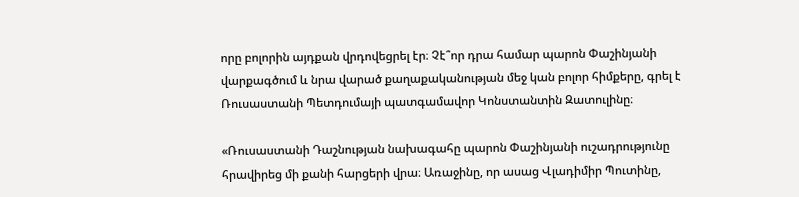որը բոլորին այդքան վրդովեցրել էր։ Չէ՞որ դրա համար պարոն Փաշինյանի վարքագծում և նրա վարած քաղաքականության մեջ կան բոլոր հիմքերը, գրել է Ռուսաստանի Պետդումայի պատգամավոր Կոնստանտին Զատուլինը։

«Ռուսաստանի Դաշնության նախագահը պարոն Փաշինյանի ուշադրությունը հրավիրեց մի քանի հարցերի վրա։ Առաջինը, որ ասաց Վլադիմիր Պուտինը,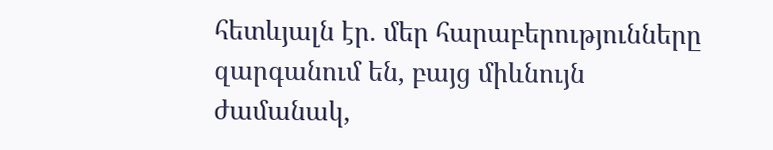հետևյալն էր. մեր հարաբերությունները զարգանում են, բայց միևնույն ժամանակ,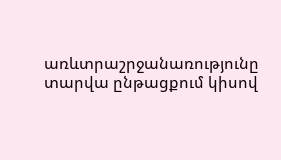առևտրաշրջանառությունը տարվա ընթացքում կիսով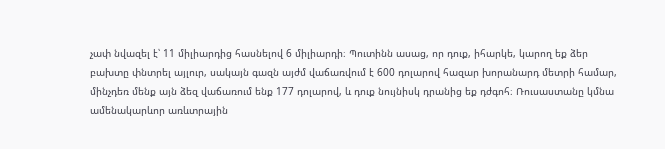չափ նվազել է՝ 11 միլիարդից հասնելով 6 միլիարդի։ Պուտինն ասաց, որ դուք, իհարկե, կարող եք ձեր բախտը փնտրել այլուր, սակայն գազն այժմ վաճառվում է 600 դոլարով հազար խորանարդ մետրի համար, մինչդեռ մենք այն ձեզ վաճառում ենք 177 դոլարով, և դուք նույնիսկ դրանից եք դժգոհ։ Ռուսաստանը կմնա ամենակարևոր առևտրային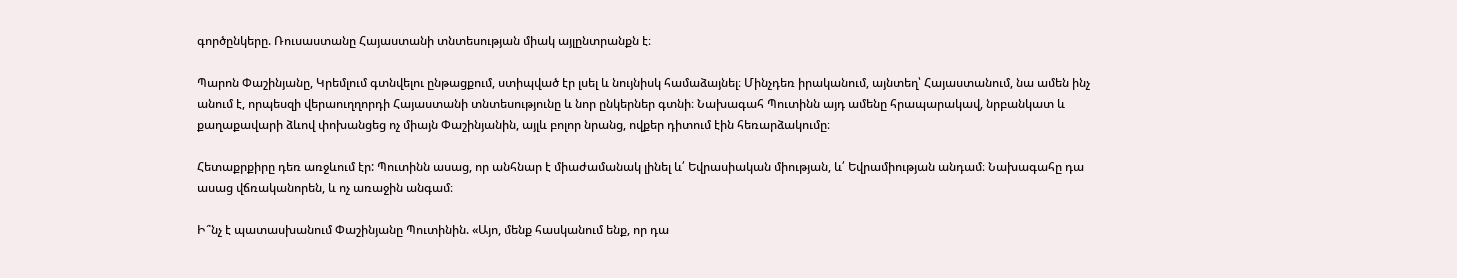գործընկերը. Ռուսաստանը Հայաստանի տնտեսության միակ այլընտրանքն է։

Պարոն Փաշինյանը, Կրեմլում գտնվելու ընթացքում, ստիպված էր լսել և նույնիսկ համաձայնել։ Մինչդեռ իրականում, այնտեղ՝ Հայաստանում, նա ամեն ինչ անում է, որպեսզի վերաուղղորդի Հայաստանի տնտեսությունը և նոր ընկերներ գտնի։ Նախագահ Պուտինն այդ ամենը հրապարակավ, նրբանկատ և քաղաքավարի ձևով փոխանցեց ոչ միայն Փաշինյանին, այլև բոլոր նրանց, ովքեր դիտում էին հեռարձակումը։

Հետաքրքիրը դեռ առջևում էր: Պուտինն ասաց, որ անհնար է միաժամանակ լինել և՛ Եվրասիական միության, և՛ Եվրամիության անդամ։ Նախագահը դա ասաց վճռականորեն, և ոչ առաջին անգամ։

Ի՞նչ է պատասխանում Փաշինյանը Պուտինին. «Այո, մենք հասկանում ենք, որ դա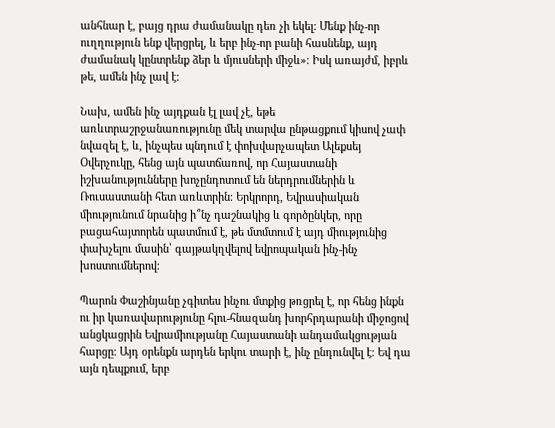անհնար է, բայց դրա ժամանակը դեռ չի եկել։ Մենք ինչ-որ ուղղություն ենք վերցրել, և երբ ինչ-որ բանի հասնենք, այդ ժամանակ կընտրենք ձեր և մյուսների միջև»։ Իսկ առայժմ, իբրև թե, ամեն ինչ լավ է։

Նախ, ամեն ինչ այդքան էլ լավ չէ, եթե առևտրաշրջանառությունը մեկ տարվա ընթացքում կիսով չափ նվազել է, և, ինչպես պնդում է փոխվարչապետ Ալեքսեյ Օվերչուկը, հենց այն պատճառով, որ Հայաստանի իշխանությունները խոչընդոտում են ներդրումներին և Ռուսաստանի հետ առևտրին։ Երկրորդ, Եվրասիական միությունում նրանից ի՞նչ դաշնակից և գործընկեր, որը բացահայտորեն պատմում է, թե մտմտում է այդ միությունից փախչելու մասին՝ գայթակղվելով եվրոպական ինչ-ինչ խոստումներով։

Պարոն Փաշինյանը չգիտես ինչու մտքից թռցրել է, որ հենց ինքն ու իր կառավարությունը հլու-հնազանդ խորհրդարանի միջոցով անցկացրին Եվրամիությանը Հայաստանի անդամակցության հարցը։ Այդ օրենքն արդեն երկու տարի է, ինչ ընդունվել է։ Եվ դա այն դեպքում, երբ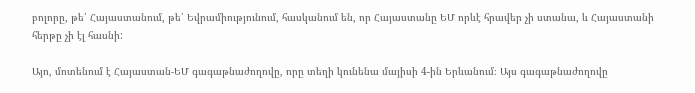բոլորը, թե՛ Հայաստանում, թե՛ Եվրամիությունում, հասկանում են, որ Հայաստանը ԵՄ որևէ հրավեր չի ստանա, և Հայաստանի հերթը չի էլ հասնի:

Այո, մոտենում է Հայաստան-ԵՄ գագաթնաժողովը, որը տեղի կունենա մայիսի 4-ին Երևանում։ Այս գագաթնաժողովը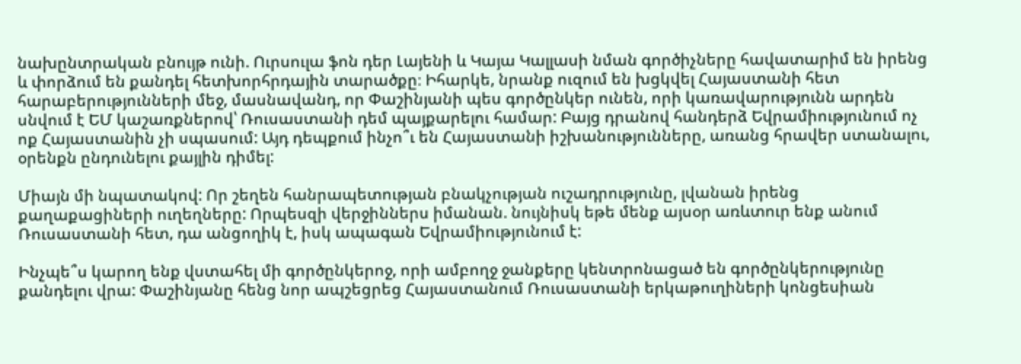նախընտրական բնույթ ունի. Ուրսուլա ֆոն դեր Լայենի և Կայա Կալլասի նման գործիչները հավատարիմ են իրենց և փորձում են քանդել հետխորհրդային տարածքը։ Իհարկե, նրանք ուզում են խցկվել Հայաստանի հետ հարաբերությունների մեջ, մասնավանդ, որ Փաշինյանի պես գործընկեր ունեն, որի կառավարությունն արդեն սնվում է ԵՄ կաշառքներով՝ Ռուսաստանի դեմ պայքարելու համար: Բայց դրանով հանդերձ Եվրամիությունում ոչ ոք Հայաստանին չի սպասում: Այդ դեպքում ինչո՞ւ են Հայաստանի իշխանությունները, առանց հրավեր ստանալու, օրենքն ընդունելու քայլին դիմել:

Միայն մի նպատակով: Որ շեղեն հանրապետության բնակչության ուշադրությունը, լվանան իրենց քաղաքացիների ուղեղները: Որպեսզի վերջիններս իմանան. նույնիսկ եթե մենք այսօր առևտուր ենք անում Ռուսաստանի հետ, դա անցողիկ է, իսկ ապագան Եվրամիությունում է:

Ինչպե՞ս կարող ենք վստահել մի գործընկերոջ, որի ամբողջ ջանքերը կենտրոնացած են գործընկերությունը քանդելու վրա: Փաշինյանը հենց նոր ապշեցրեց Հայաստանում Ռուսաստանի երկաթուղիների կոնցեսիան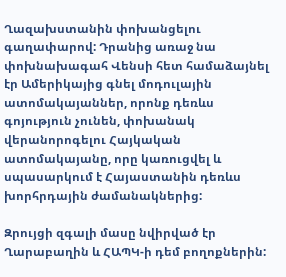Ղազախստանին փոխանցելու գաղափարով: Դրանից առաջ նա փոխնախագահ Վենսի հետ համաձայնել էր Ամերիկայից գնել մոդուլային ատոմակայաններ, որոնք դեռևս գոյություն չունեն, փոխանակ վերանորոգելու Հայկական ատոմակայանը, որը կառուցվել և սպասարկում է Հայաստանին դեռևս խորհրդային ժամանակներից:

Զրույցի զգալի մասը նվիրված էր Ղարաբաղին և ՀԱՊԿ-ի դեմ բողոքներին: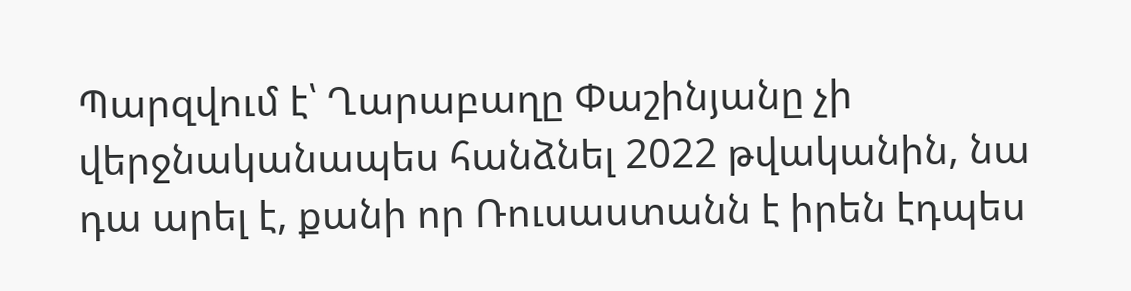Պարզվում է՝ Ղարաբաղը Փաշինյանը չի վերջնականապես հանձնել 2022 թվականին, նա դա արել է, քանի որ Ռուսաստանն է իրեն էդպես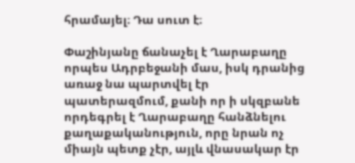հրամայել։ Դա սուտ է։

Փաշինյանը ճանաչել է Ղարաբաղը որպես Ադրբեջանի մաս, իսկ դրանից առաջ նա պարտվել էր պատերազմում, քանի որ ի սկզբանե որդեգրել է Ղարաբաղը հանձնելու քաղաքականություն, որը նրան ոչ միայն պետք չէր, այլև վնասակար էր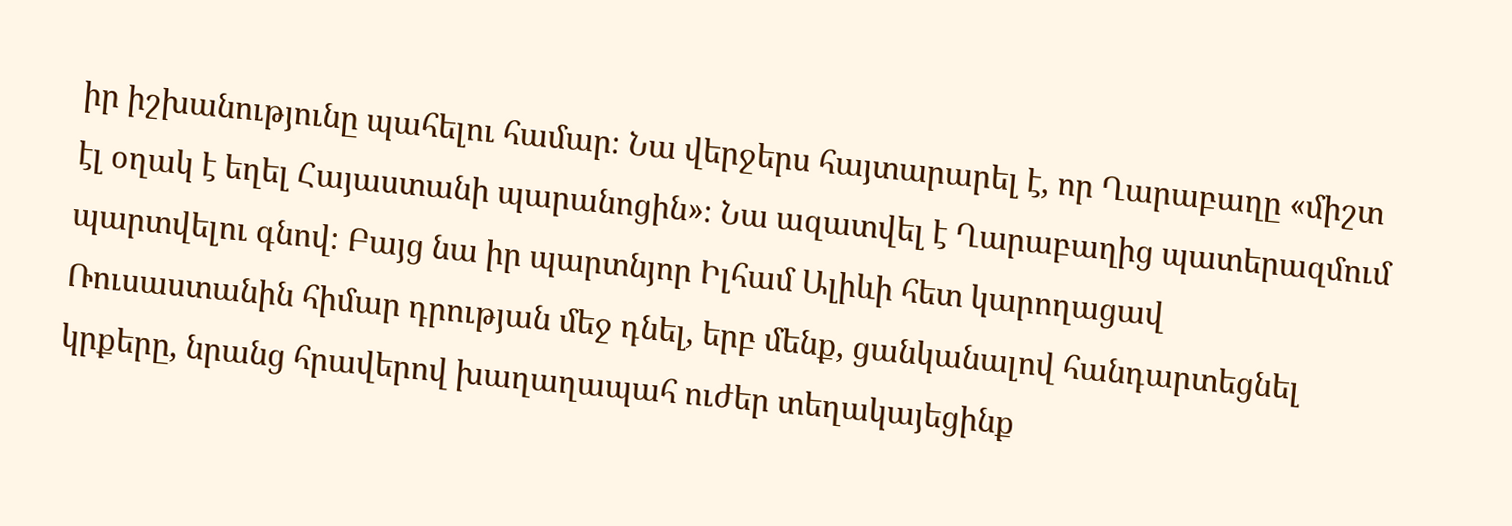իր իշխանությունը պահելու համար։ Նա վերջերս հայտարարել է, որ Ղարաբաղը «միշտ էլ օղակ է եղել Հայաստանի պարանոցին»։ Նա ազատվել է Ղարաբաղից պատերազմում պարտվելու գնով։ Բայց նա իր պարտնյոր Իլհամ Ալիևի հետ կարողացավ Ռուսաստանին հիմար դրության մեջ դնել, երբ մենք, ցանկանալով հանդարտեցնել կրքերը, նրանց հրավերով խաղաղապահ ուժեր տեղակայեցինք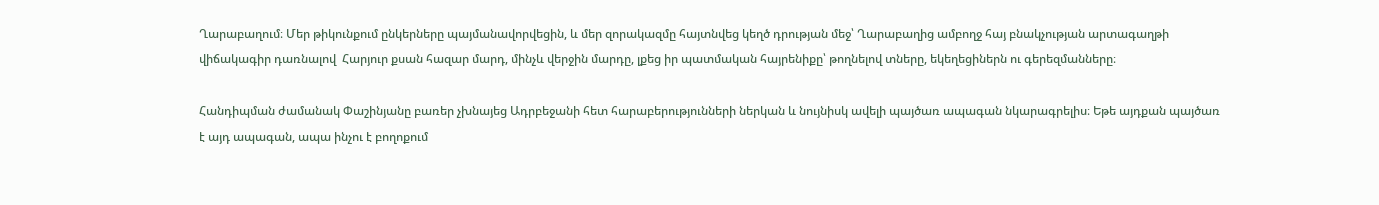Ղարաբաղում։ Մեր թիկունքում ընկերները պայմանավորվեցին, և մեր զորակազմը հայտնվեց կեղծ դրության մեջ՝ Ղարաբաղից ամբողջ հայ բնակչության արտագաղթի վիճակագիր դառնալով  Հարյուր քսան հազար մարդ, մինչև վերջին մարդը, լքեց իր պատմական հայրենիքը՝ թողնելով տները, եկեղեցիներն ու գերեզմանները։

Հանդիպման ժամանակ Փաշինյանը բառեր չխնայեց Ադրբեջանի հետ հարաբերությունների ներկան և նույնիսկ ավելի պայծառ ապագան նկարագրելիս։ Եթե այդքան պայծառ է այդ ապագան, ապա ինչու է բողոքում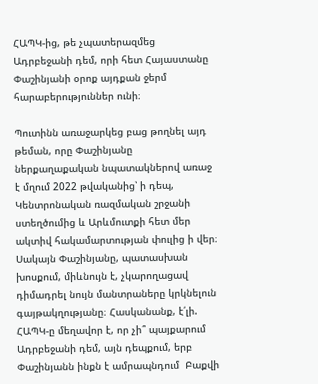ՀԱՊԿ-ից, թե չպատերազմեց Ադրբեջանի դեմ, որի հետ Հայաստանը Փաշինյանի օրոք այդքան ջերմ հարաբերություններ ունի։

Պուտինն առաջարկեց բաց թողնել այդ թեման, որը Փաշինյանը ներքաղաքական նպատակներով առաջ է մղում 2022 թվականից՝ ի դեպ, Կենտրոնական ռազմական շրջանի ստեղծումից և Արևմուտքի հետ մեր ակտիվ հակամարտության փուլից ի վեր։ Սակայն Փաշինյանը, պատասխան խոսքում, միևնույն է, չկարողացավ դիմադրել նույն մանտրաները կրկնելուն գայթակղությանը։ Հասկանանք, է՛լի. ՀԱՊԿ-ը մեղավոր է, որ չի՞ պայքարում Ադրբեջանի դեմ, այն դեպքում, երբ Փաշինյանն ինքն է ամրապնդում  Բաքվի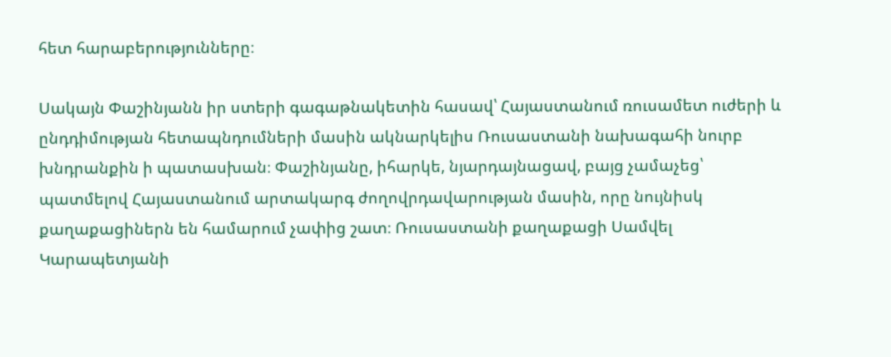հետ հարաբերությունները։

Սակայն Փաշինյանն իր ստերի գագաթնակետին հասավ՝ Հայաստանում ռուսամետ ուժերի և ընդդիմության հետապնդումների մասին ակնարկելիս Ռուսաստանի նախագահի նուրբ խնդրանքին ի պատասխան։ Փաշինյանը, իհարկե, նյարդայնացավ, բայց չամաչեց՝ պատմելով Հայաստանում արտակարգ ժողովրդավարության մասին, որը նույնիսկ քաղաքացիներն են համարում չափից շատ։ Ռուսաստանի քաղաքացի Սամվել Կարապետյանի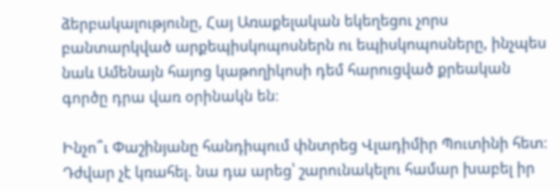ձերբակալությունը, Հայ Առաքելական եկեղեցու չորս բանտարկված արքեպիսկոպոսներն ու եպիսկոպոսները, ինչպես նաև Ամենայն հայոց կաթողիկոսի դեմ հարուցված քրեական գործը դրա վառ օրինակն են։

Ինչո՞ւ Փաշինյանը հանդիպում փնտրեց Վլադիմիր Պուտինի հետ։ Դժվար չէ կռահել. նա դա արեց՝ շարունակելու համար խաբել իր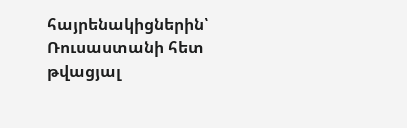հայրենակիցներին՝ Ռուսաստանի հետ թվացյալ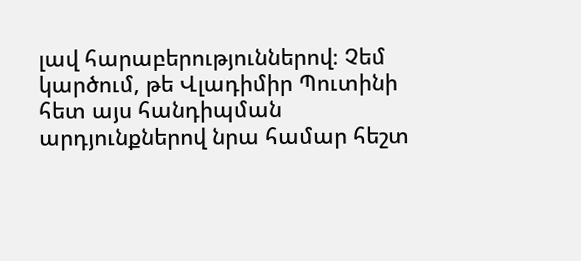լավ հարաբերություններով։ Չեմ կարծում, թե Վլադիմիր Պուտինի հետ այս հանդիպման արդյունքներով նրա համար հեշտ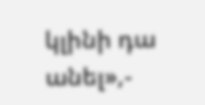կլինի դա անել»,-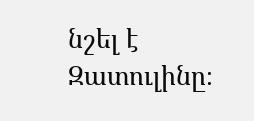նշել է Զատուլինը։